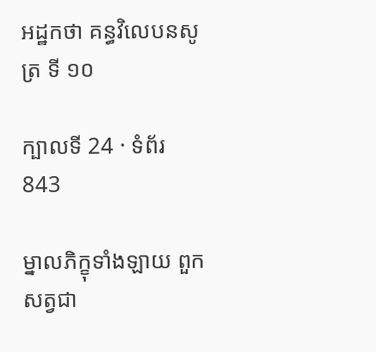អដ្ឋកថា គន្ធវិលេបនសូត្រ ទី ១០

ក្បាលទី 24 · ទំព័រ 843

ម្នាលភិក្ខុទាំងឡាយ ពួកសត្វជា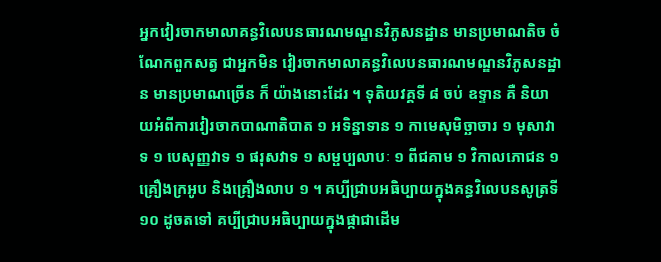អ្នកវៀរចាកមាលាគន្ធវិលេបនធារណមណ្ឌនវិភូសនដ្ឋាន មានប្រមាណតិច ចំណែកពួកសត្វ ជាអ្នកមិន វៀរចាកមាលាគន្ធវិលេបនធារណមណ្ឌនវិភូសនដ្ឋាន មានប្រមាណច្រើន ក៏ យ៉ាងនោះដែរ ។ ទុតិយវគ្គទី ៨ ចប់ ឧទ្ទាន គឺ និយាយអំពីការវៀរចាកបាណាតិបាត ១ អទិន្នាទាន ១ កាមេសុមិច្ឆាចារ ១ មុសាវាទ ១ បេសុញ្ញវាទ ១ ផរុសវាទ ១ សម្ផប្បលាបៈ ១ ពីជគាម ១ វិកាលភោជន ១ គ្រឿងក្រអូប និងគ្រឿងលាប ១ ។ គប្បីជ្រាបអធិប្បាយក្នុងគន្ធវិលេបនសូត្រទី ១០ ដូចតទៅ គប្បីជ្រាបអធិប្បាយក្នុងផ្កាជាដើម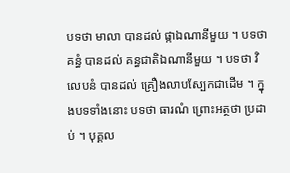បទថា មាលា បានដល់ ផ្កាឯណានីមួយ ។ បទថា គន្ធំ បានដល់ គន្ធជាតិឯណានីមួយ ។ បទថា វិលេបនំ បានដល់ គ្រឿងលាបស្បែកជាដើម ។ ក្នុងបទទាំងនោះ បទថា ធារណំ ព្រោះអត្ថថា ប្រដាប់ ។ បុគ្គល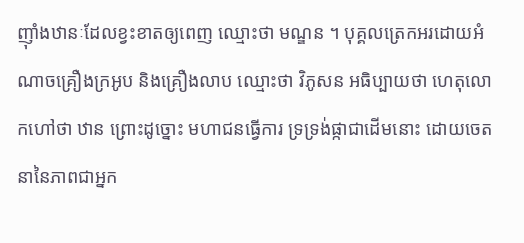ញ៉ាំងឋានៈដែលខ្វះខាតឲ្យពេញ ឈ្មោះថា មណ្ឌន ។ បុគ្គលត្រេកអរដោយអំណាចគ្រឿងក្រអូប និងគ្រឿងលាប ឈ្មោះថា វិភូសន អធិប្បាយថា ហេតុលោកហៅថា ឋាន ព្រោះដូច្នោះ មហាជនធ្វើការ ទ្រទ្រង់ផ្កាជាដើមនោះ ដោយចេតនានៃភាពជាអ្នក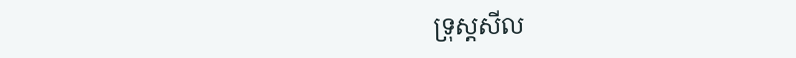ទ្រុស្តសីល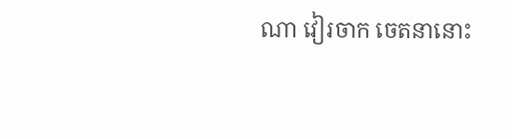ណា វៀរចាក ចេតនានោះ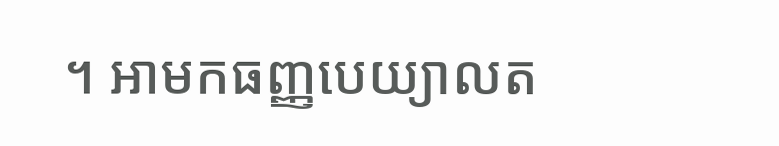។ អាមកធញ្ញបេយ្យាលត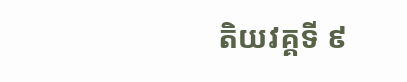តិយវគ្គទី ៩